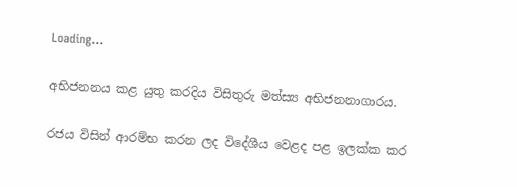Loading...

අභිජනනය කළ යුතු කරදිය විසිතුරු මත්ස්‍ය අභිජනනාගාරය.

රජය විසින් ආරම්භ කරන ලද විදේශීය වෙළද පළ ඉලක්ක කර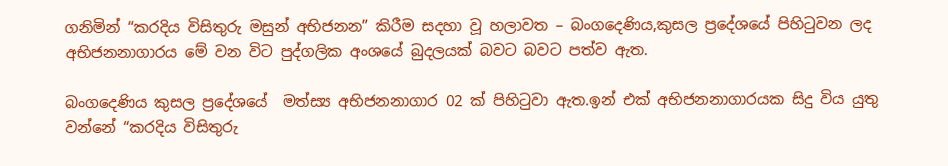ගනිමින් “කරදිය විසිතුරු මසුන් අභිජනන” කිරීම සදහා වූ හලාවත – බංගදෙණිය,කුසල ප්‍රදේශයේ පිහිටුවන ලද අභිජනනාගාරය මේ වන විට පුද්ගලික අංශයේ බුදලයක් බවට බවට පත්ව ඇත.

බංගදෙණිය කුසල ප්‍රදේශයේ  මත්ස්‍ය අභිජනනාගාර 02 ක් පිහිටුවා ඇත.ඉන් එක් අභිජනනාගාරයක සිදු විය යුතු වන්නේ “කරදිය විසිතුරු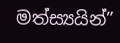මත්ස්‍යයින්”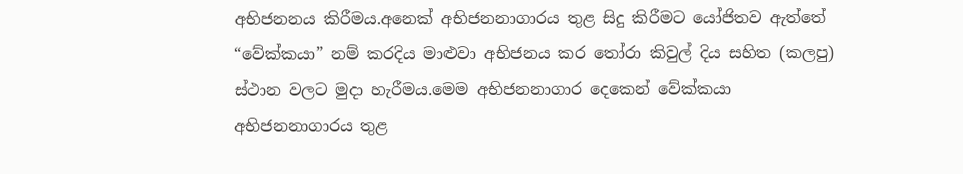අභිජනනය කිරීමය.අනෙක් අභිජනනාගාරය තුළ සිදු කිරීමට යෝජිතව ඇත්තේ “වේක්කයා” නම් කරදිය මාළුවා අභිජනය කර තෝරා කිවුල් දිය සහිත (කලපු) ස්ථාන වලට මුදා හැරීමය.මෙම අභිජනනාගාර දෙකෙන් වේක්කයා අභිජනනාගාරය තුළ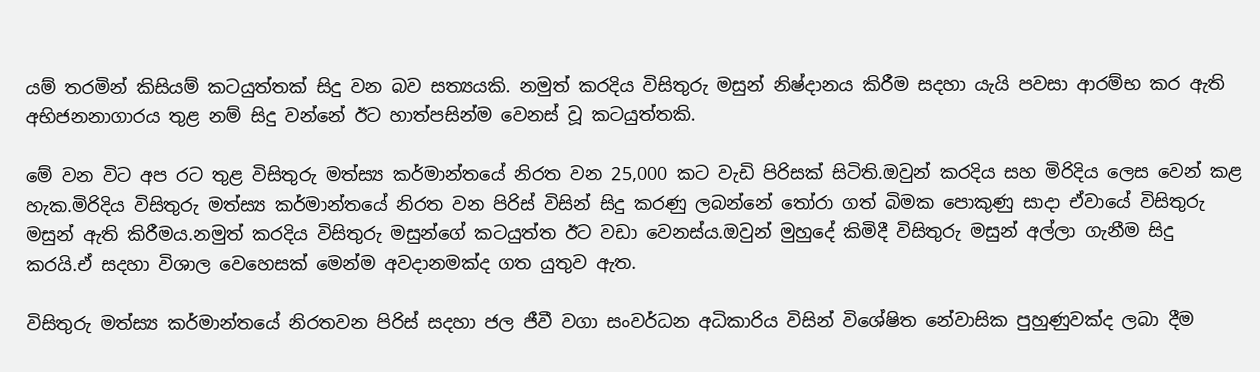යම් තරමින් කිසියම් කටයුත්තක් සිදු වන බව සත්‍යයකි. නමුත් කරදිය විසිතුරු මසුන් නිෂ්දානය කිරීම සදහා යැයි පවසා ආරම්භ කර ඇති අභිජනනාගාරය තුළ නම් සිදු වන්නේ ඊට හාත්පසින්ම වෙනස් වූ කටයුත්තකි.

මේ වන විට අප රට තුළ විසිතුරු මත්ස්‍ය කර්මාන්තයේ නිරත වන 25,000 කට වැඩි පිරිසක් සිටිති.ඔවුන් කරදිය සහ මිරිදිය ලෙස වෙන් කළ හැක.මිරිදිය විසිතුරු මත්ස්‍ය කර්මාන්තයේ නිරත වන පිරිස් විසින් සිදු කරණු ලබන්නේ තෝරා ගත් බිමක පොකුණු සාදා ඒවායේ විසිතුරු මසුන් ඇති කිරීමය.නමුත් කරදිය විසිතුරු මසුන්ගේ කටයුත්ත ඊට වඩා වෙනස්ය.ඔවුන් මුහුදේ කිමිදී විසිතුරු මසුන් අල්ලා ගැනීම සිදු කරයි.ඒ සදහා විශාල වෙහෙසක් මෙන්ම අවදානමක්ද ගත යුතුව ඇත.

විසිතුරු මත්ස්‍ය කර්මාන්තයේ නිරතවන පිරිස් සදහා ජල ජීවී වගා සංවර්ධන අධිකාරිය විසින් විශේෂිත නේවාසික පුහුණුවක්ද ලබා දීම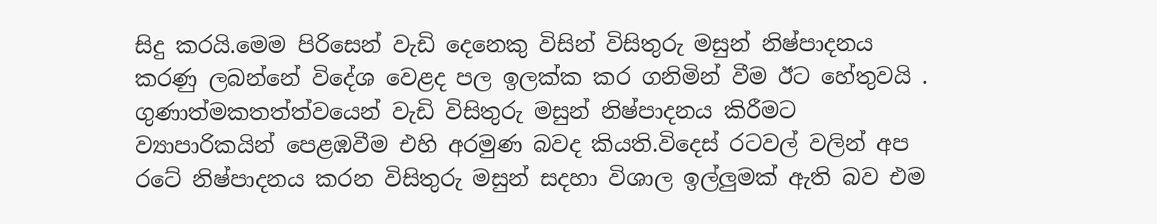සිදු කරයි.මෙම පිරිසෙන් වැඩි දෙනෙකු විසින් විසිතුරු මසුන් නිෂ්පාදනය කරණු ලබන්නේ විදේශ වෙළද පල ඉලක්ක කර ගනිමින් වීම ඊට හේතුවයි . ගුණාත්මකතත්ත්වයෙන් වැඩි විසිතුරු මසුන් නිෂ්පාදනය කිරීමට ව්‍යාපාරිකයින් පෙළඹවීම එහි අරමුණ බවද කියති.විදෙස් රටවල් වලින් අප රටේ නිෂ්පාදනය කරන විසිතුරු මසුන් සදහා විශාල ඉල්ලුමක් ඇති බව එම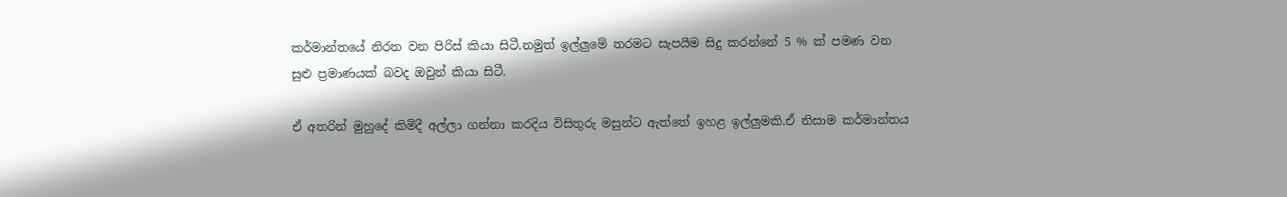කර්මාන්තයේ නිරත වන පිරිස් කියා සිටී.නමුත් ඉල්ලුමේ තරමට සැපයීම සිදු කරන්නේ 5 % ක් පමණ වන සුළු ප්‍රමාණයක් බවද ඔවුන් කියා සිටී.

ඒ අතරින් මුහුදේ කිමිදී අල්ලා ගන්නා කරදිය විසිතුරු මසුන්ට ඇත්තේ ඉහළ ඉල්ලුමකි.ඒ නිසාම කර්මාන්තය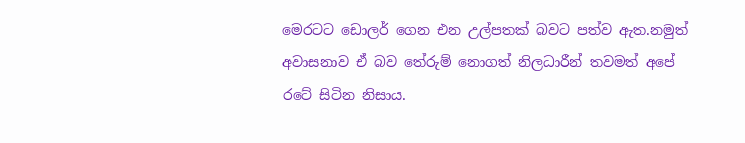මෙරටට ඩොලර් ගෙන එන උල්පතක් බවට පත්ව ඇත.නමුත් අවාසනාව ඒ බව තේරුම් නොගත් නිලධාරීන් තවමත් අපේ රටේ සිටින නිසාය.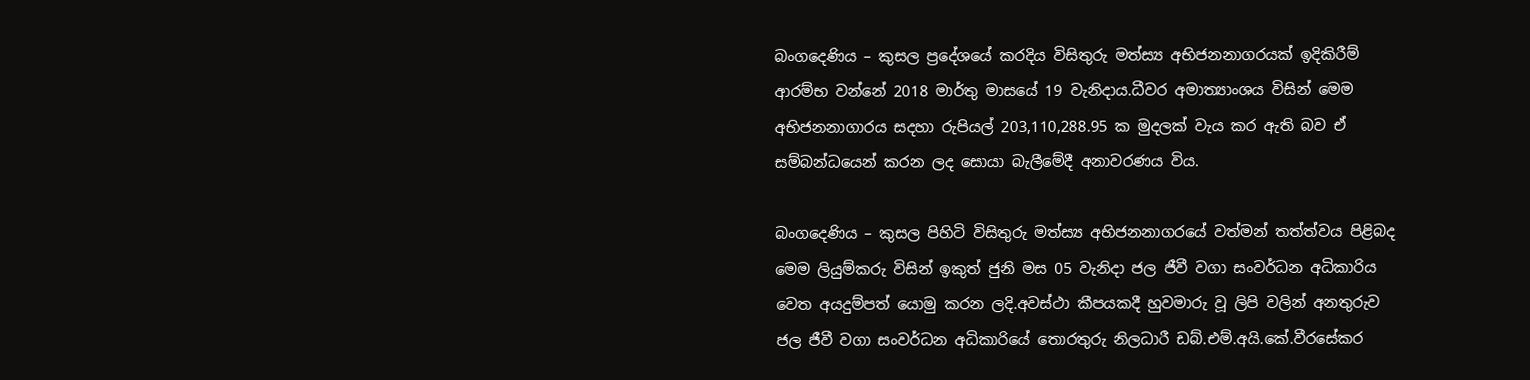බංගදෙණිය – කුසල ප්‍රදේශයේ කරදිය විසිතුරු මත්ස්‍ය අභිජනනාගරයක් ඉදිකිරීම් ආරම්භ වන්නේ 2018 මාර්තු මාසයේ 19 වැනිදාය.ධීවර අමාත්‍යාංශය විසින් මෙම අභිජනනාගාරය සදහා රුපියල් 203,110,288.95 ක මුදලක් වැය කර ඇති බව ඒ සම්බන්ධයෙන් කරන ලද සොයා බැලීමේදී අනාවරණය විය.

බංගදෙණිය – කුසල පිහිටි විසිතුරු මත්ස්‍ය අභිජනනාගරයේ වත්මන් තත්ත්වය පිළිබද මෙම ලියුම්කරු විසින් ඉකුත් ජුනි මස 05 වැනිදා ජල ජීවී වගා සංවර්ධන අධිකාරිය වෙත අයදුම්පත් යොමු කරන ලදි.අවස්ථා කීපයකදී හුවමාරු වූ ලිපි වලින් අනතුරුව ජල ජීවී වගා සංවර්ධන අධිකාරියේ තොරතුරු නිලධාරී ඩබ්.එම්.අයි.කේ.වීරසේකර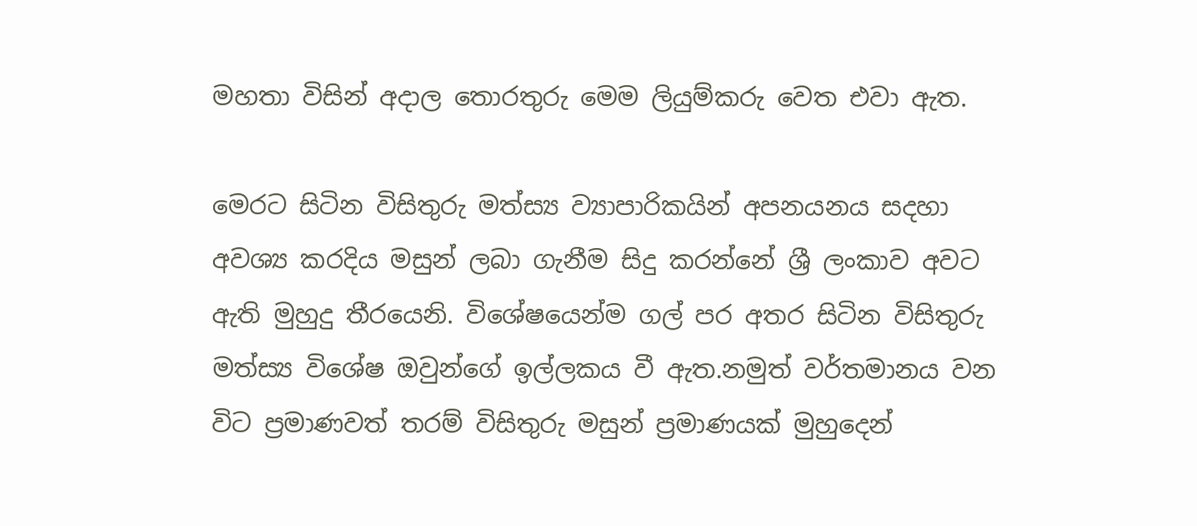මහතා විසින් අදාල තොරතුරු මෙම ලියුම්කරු වෙත එවා ඇත.

මෙරට සිටින විසිතුරු මත්ස්‍ය ව්‍යාපාරිකයින් අපනයනය සදහා අවශ්‍ය කරදිය මසුන් ලබා ගැනීම සිදු කරන්නේ ශ්‍රී ලංකාව අවට ඇති මුහුදු තීරයෙනි. විශේෂයෙන්ම ගල් පර අතර සිටින විසිතුරු මත්ස්‍ය විශේෂ ඔවුන්ගේ ඉල්ලකය වී ඇත.නමුත් වර්තමානය වන විට ප්‍රමාණවත් තරම් විසිතුරු මසුන් ප්‍රමාණයක් මුහුදෙන්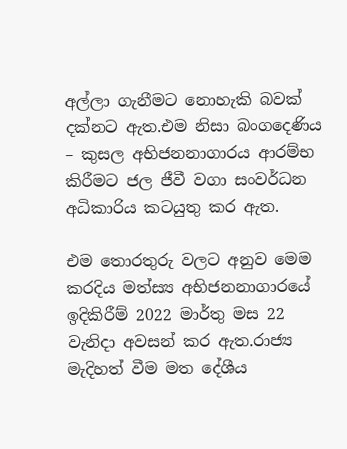අල්ලා ගැනීමට නොහැකි බවක් දක්නට ඇත.එම නිසා බංගදෙණිය – කුසල අභිජනනාගාරය ආරම්භ කිරීමට ජල ජීවී වගා සංවර්ධන අධිකාරිය කටයුතු කර ඇත.

එම තොරතුරු වලට අනුව මෙම කරදිය මත්ස්‍ය අභිජනනාගාරයේ ඉදිකිරීම් 2022 මාර්තු මස 22 වැනිදා අවසන් කර ඇත.රාජ්‍ය මැදිහත් වීම මත දේශීය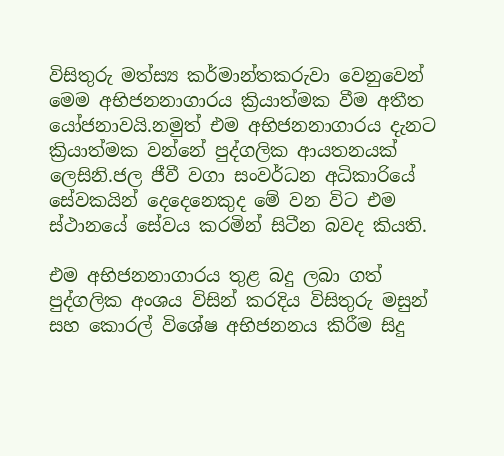විසිතුරු මත්ස්‍ය කර්මාන්තකරුවා වෙනුවෙන් මෙම අභිජනනාගාරය ක්‍රියාත්මක වීම අතීත යෝජනාවයි.නමුත් එම අභිජනනාගාරය දැනට ක්‍රියාත්මක වන්නේ පුද්ගලික ආයතනයක් ලෙසිනි.ජල ජීවී වගා සංවර්ධන අධිකාරියේ සේවකයින් දෙදෙනෙකුද මේ වන විට එම ස්ථානයේ සේවය කරමින් සිටීන බවද කියති.

එම අභිජනනාගාරය තුළ බදු ලබා ගත් පුද්ගලික අංශය විසින් කරදිය විසිතුරු මසුන් සහ කොරල් විශේෂ අභිජනනය කිරීම සිදු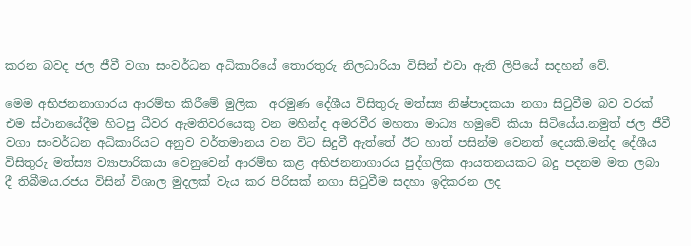කරන බවද ජල ජීවී වගා සංවර්ධන අධිකාරියේ තොරතුරු නිලධාරියා විසින් එවා ඇති ලිපියේ සදහන් වේ.

මෙම අභිජනනාගාරය ආරම්භ කිරීමේ මුලික  අරමුණ දේශීය විසිතුරු මත්ස්‍ය නිෂ්පාදකයා නගා සිටුවීම බව වරක් එම ස්ථානයේදීම හිටපු ධීවර ඇමතිවරයෙකු වන මහින්ද අමරවීර මහතා මාධ්‍ය හමුවේ කියා සිටියේය.නමුත් ජල ජීවී වගා සංවර්ධන අධිකාරියට අනුව වර්තමානය වන විට සිදුවී ඇත්තේ ඊට හාත් පසින්ම වෙනත් දෙයකි.මන්ද දේශීය විසිතුරු මත්ස්‍ය ව්‍යාපාරිකයා වෙනුවෙන් ආරම්භ කළ අභිජනනාගාරය පුද්ගලික ආයතනයකට බදු පදනම මත ලබා දී තිබීමය.රජය විසින් විශාල මුදලක් වැය කර පිරිසක් නගා සිටුවීම සදහා ඉදිකරන ලද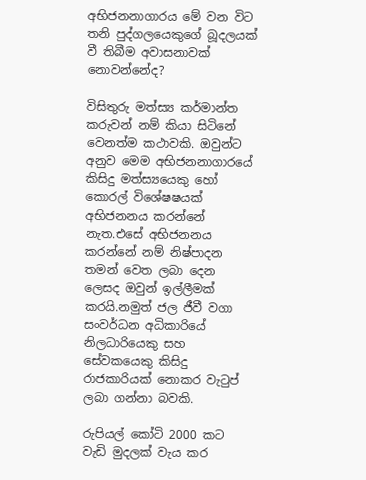අභිජනනාගාරය මේ වන විට තනි පුද්ගලයෙකුගේ බූදලයක් වී තිබීම අවාසනාවක් නොවන්නේද?

විසිතුරු මත්ස්‍ය කර්මාන්ත කරුවන් නම් කියා සිටිනේ වෙනත්ම කථාවකි. ඔවුන්ට අනුව මෙම අභිජනනාගාරයේ කිසිදු මත්ස්‍යයෙකු හෝ කොරල් විශේෂෂයක් අභිජනනය කරන්නේ නැත.එසේ අභිජනනය කරන්නේ නම් නිෂ්පාදන තමන් වෙත ලබා දෙන ලෙසද ඔවුන් ඉල්ලීමක් කරයි.නමුත් ජල ජීවී වගා සංවර්ධන අධිකාරියේ නිලධාරියෙකු සහ සේවකයෙකු කිසිදු රාජකාරියක් නොකර වැටුප් ලබා ගන්නා බවකි.

රුපියල් කෝටි 2000 කට වැඩි මුදලක් වැය කර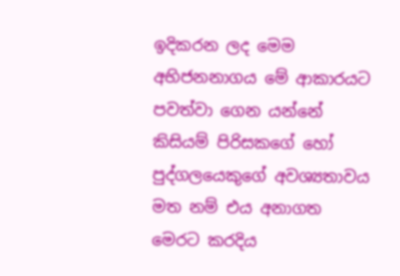ඉදිකරන ලද මෙම අභිජනනාගය මේ ආකාරයට පවත්වා ගෙන යන්නේ කිසියම් පිරිසකගේ හෝ පුද්ගලයෙකුගේ අවශ්‍යතාවය මත නම් එය අනාගත මෙරට කරදිය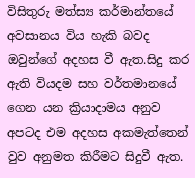විසිතුරු මත්ස්‍ය කර්මාන්තයේ අවසානය විය හැකි බවද ඔවුන්ගේ අදහස වී ඇත.සිදු කර ඇති වියදම සහ වර්තමානයේ ගෙන යන ක්‍රියාදාමය අනුව අපටද එම අදහස අකමැත්තෙන් වුව අනුමත කිරීමට සිදුවී ඇත.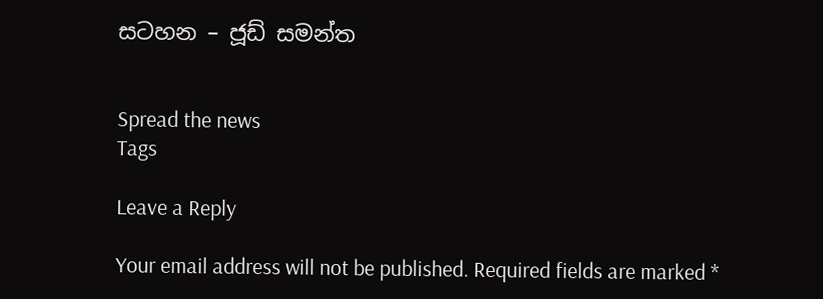සටහන – ජූඩ් සමන්ත


Spread the news
Tags

Leave a Reply

Your email address will not be published. Required fields are marked *